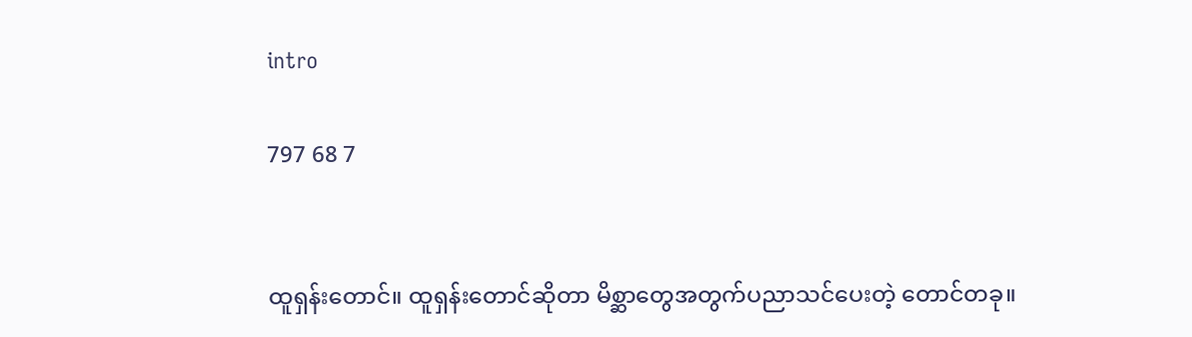intro

797 68 7


ထူရှန်းတောင်။ ထူရှန်းတောင်ဆိုတာ မိစ္ဆာတွေအတွက်ပညာသင်ပေးတဲ့ တောင်တခု။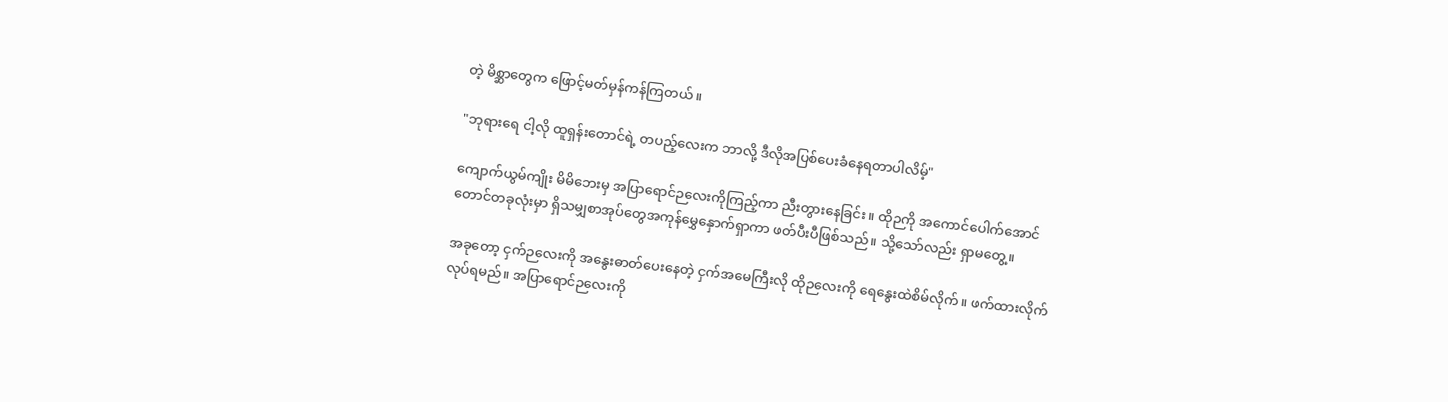တဲ့ မိစ္ဆာတွေက ဖြောင့်မတ်မှန်ကန်ကြတယ်။

"ဘုရားရေ ငါ့လို ထူရှန်းတောင်ရဲ့ တပည့်လေးက ဘာလို့ ဒီလိုအပြစ်ပေးခံနေရတာပါလိမ့်"

ကျောက်ယွမ်ကျိုး မိမိဘေးမှ အပြာရောင်ဉလေးကိုကြည့်ကာ ညီးတွားနေခြင်း။ ထိုဉကို အကောင်ပေါက်အောင် တောင်တခုလုံးမှာ ရှိသမျှစာအုပ်တွေအကုန်မွှေနှောက်ရှာကာ ဖတ်ပီးပီဖြစ်သည်။ သို့သော်လည်း ရှာမတွေ့။

အခုတော့ ငှက်ဉလေးကို အနွေးဓာတ်ပေးနေတဲ့ ငှက်အမေကြီးလို ထိုဉလေးကို ရေနွေးထဲစိမ်လိုက်။ ‌ဖက်ထားလိုက်လုပ်ရမည်။ အပြာရောင်ဉလေးကို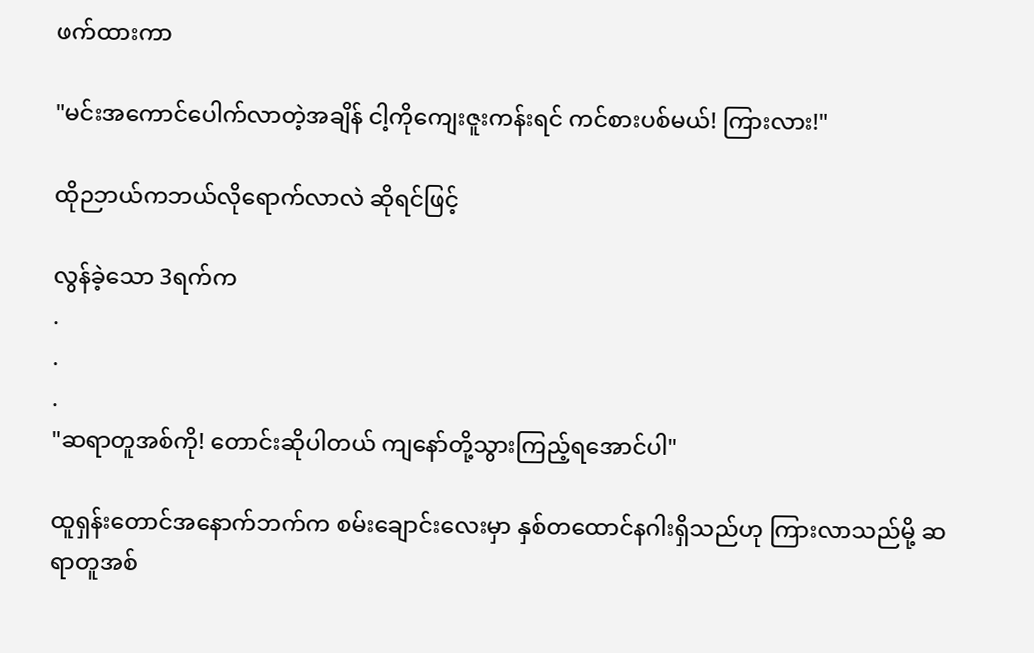ဖက်ထားကာ

"မင်းအကောင်ပေါက်လာတဲ့အချိန် ငါ့ကိုကျေးဇူးကန်းရင် ကင်စားပစ်မယ်! ကြားလား!"

ထိုဉဘယ်ကဘယ်လိုရောက်လာလဲ ဆိုရင်ဖြင့်

လွန်ခဲ့သော 3ရက်က
.
.
.
"ဆရာတူအစ်ကို! တောင်းဆိုပါတယ် ကျနော်တို့သွားကြည့်ရအောင်ပါ"

ထူရှန်းတောင်အနောက်ဘက်က စမ်းချောင်းလေးမှာ နှစ်တထောင်နဂါးရှိသည်ဟု ကြားလာသည်မို့ ဆရာတူအစ်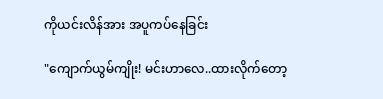ကိုယင်းလိန်အား အပူကပ်နေခြင်း

"ကျောက်ယွမ်ကျိုး! မင်းဟာလေ..ထားလိုက်တော့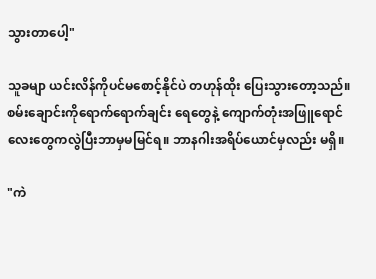သွားတာပေါ့"

သူခမျာ ယင်းလိန်ကိုပင်မစောင့်နိုင်ပဲ တဟုန်ထိုး ပြေးသွားတော့သည်။ စမ်းချောင်းကိုရောက်ရောက်ချင်း ရေတွေနဲ့ ကျောက်တုံးအဖြူရောင်လေးတွေကလွဲပြီးဘာမှမမြင်ရ။ ဘာနဂါးအရိပ်ယောင်မှလည်း မရှိ။

"ကဲ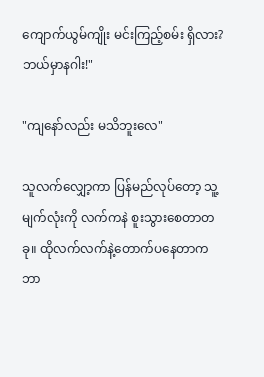ကျောက်ယွမ်ကျိုး မင်းကြည့်စမ်း ရှိလား? ဘယ်မှာနဂါး!"

"ကျနော်လည်း မသိဘူးလေ"

သူလက်လျှော့ကာ ပြန်မည်‌လုပ်တော့ သူ့မျက်လုံးကို လက်ကနဲ စူးသွားစေတာတခု။ ထိုလက်လက်နဲ့တောက်ပနေတာက ဘာ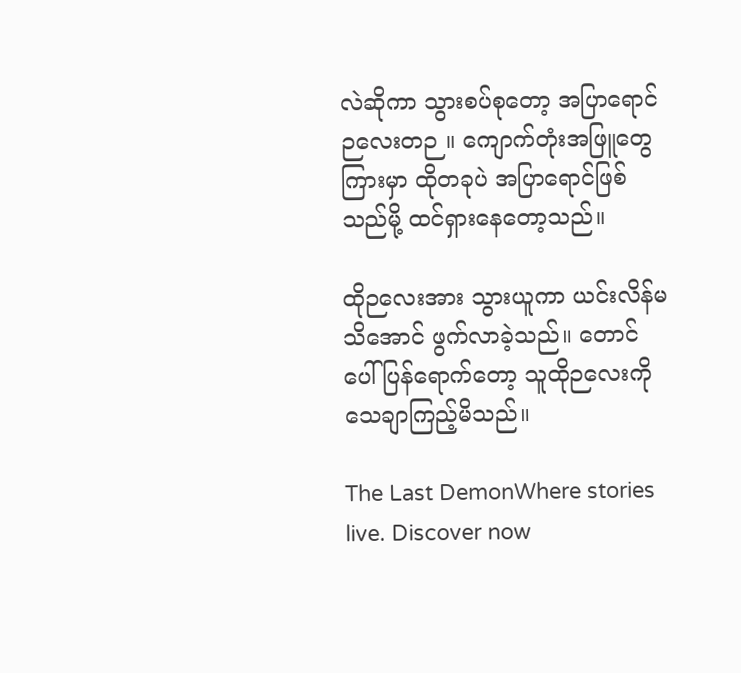လဲဆိုကာ သွားစပ်စုတော့ အပြာရောင်ဉလေးတဉ။ ကျောက်တုံးအဖြူတွေကြားမှာ ထိုတခုပဲ အပြာရောင်ဖြစ်သည်မို့ ထင်ရှားနေတော့သည်။

ထိုဉလေးအား သွားယူကာ ယင်းလိန်မသိအောင် ဖွက်လာခဲ့သည်။ တောင်ပေါ်ပြန်ရောက်တော့ သူထိုဉလေးကို သေချာကြည့်မိသည်။

The Last DemonWhere stories live. Discover now